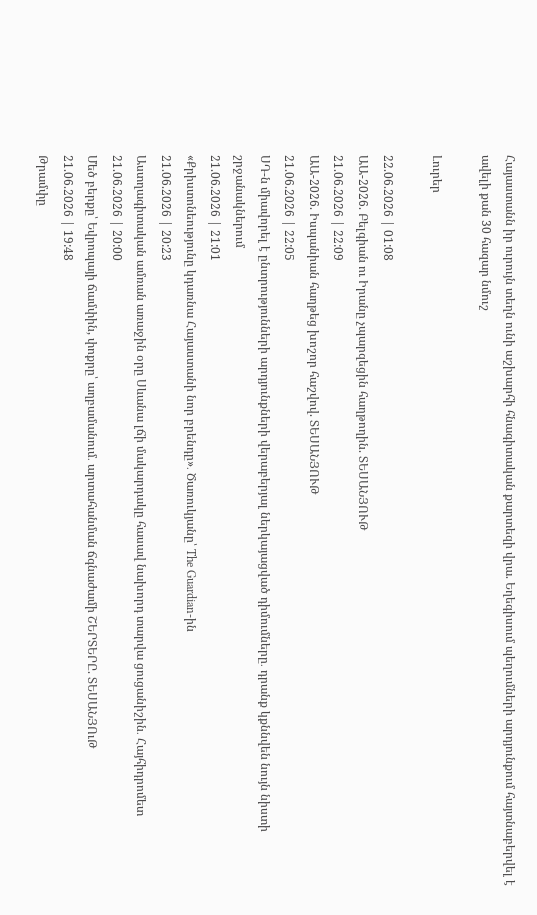Հայաստանն իր ուրույն տեղն ունի աշխարհի հնագիտական քարտեզի վրա. Եղեգիսում պեղումների արդյունքում հայտնաբերվել է ավելի քան 30 հազար նմուշ

Լուրեր

22.06.2026 | 01:08
ԱԱ-2026. Բելգիան ու Իրանը չպարզեցին հաղթողին. ՏԵՍԱՆՅՈՒԹ
21.06.2026 | 22:09
ԱԱ-2026. Իսպանիան հաղթեց խոշոր հաշվով. ՏԵՍԱՆՅՈՒԹ
21.06.2026 | 22:05
ՍԴ-ն միավորել է ընտրությունների արդյունքների վերաբերյալ ներկայացված դիմումները․ դրանք կքննվեն նույն նիստի շրջանակներում
21.06.2026 | 21:01
«Քրիստոնեությունը կդառնա Հայաստանի նոր բրենդը»․ Ծառուկյանը՝ The Guardian-ին
21.06.2026 | 20:23
Աստղագիտական ամռան առաջին օրը Սևանա լճի մակարդակը հասավ նախորդ տարվա ցուցանիշին․ Հայհիդրոմետ
21.06.2026 | 20:00
Մեծ բերքը՝ Եվրոպայի ճամփին, փոքրը՝ աղբամանում․ արտահանման ճգնաժամի ՇԵՐՏԵՐԸ. ՏԵՍԱՆՅՈւԹ
21.06.2026 | 19:48
Թրամփը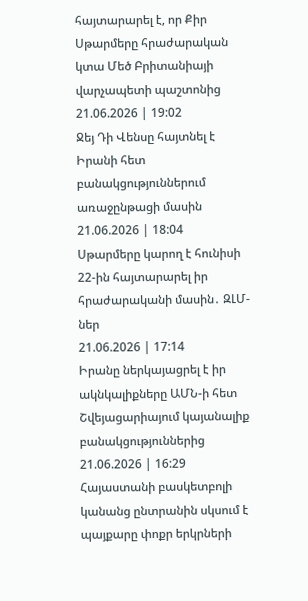հայտարարել է, որ Քիր Սթարմերը հրաժարական կտա Մեծ Բրիտանիայի վարչապետի պաշտոնից
21.06.2026 | 19:02
Ջեյ Դի Վենսը հայտնել է Իրանի հետ բանակցություններում առաջընթացի մասին
21.06.2026 | 18:04
Սթարմերը կարող է հունիսի 22-ին հայտարարել իր հրաժարականի մասին․ ԶԼՄ-ներ
21.06.2026 | 17:14
Իրանը ներկայացրել է իր ակնկալիքները ԱՄՆ-ի հետ Շվեյացարիայում կայանալիք բանակցություններից
21.06.2026 | 16:29
Հայաստանի բասկետբոլի կանանց ընտրանին սկսում է պայքարը փոքր երկրների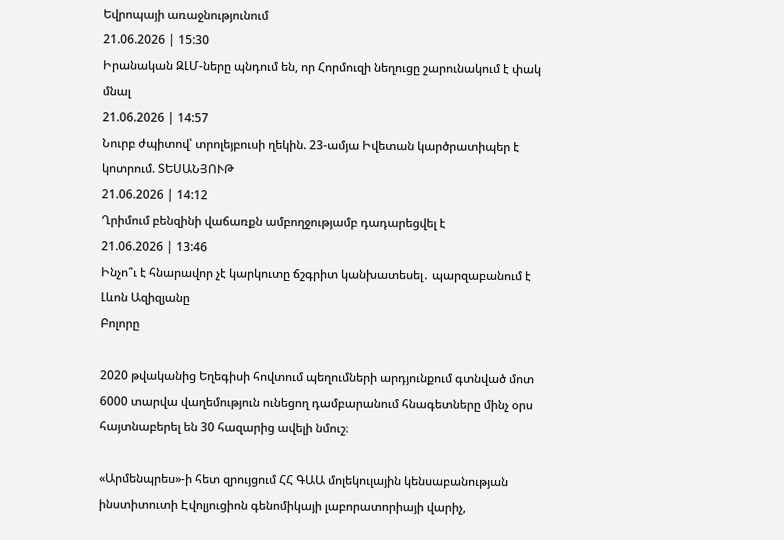Եվրոպայի առաջնությունում
21.06.2026 | 15:30
Իրանական ԶԼՄ-ները պնդում են, որ Հորմուզի նեղուցը շարունակում է փակ մնալ
21.06.2026 | 14:57
Նուրբ ժպիտով՝ տրոլեյբուսի ղեկին. 23-ամյա Իվետան կարծրատիպեր է կոտրում. ՏԵՍԱՆՅՈՒԹ
21.06.2026 | 14:12
Ղրիմում բենզինի վաճառքն ամբողջությամբ դադարեցվել է
21.06.2026 | 13:46
Ինչո՞ւ է հնարավոր չէ կարկուտը ճշգրիտ կանխատեսել․ պարզաբանում է Լևոն Ազիզյանը
Բոլորը

2020 թվականից Եղեգիսի հովտում պեղումների արդյունքում գտնված մոտ 6000 տարվա վաղեմություն ունեցող դամբարանում հնագետները մինչ օրս հայտնաբերել են 30 հազարից ավելի նմուշ։

«Արմենպրես»-ի հետ զրույցում ՀՀ ԳԱԱ մոլեկուլային կենսաբանության ինստիտուտի Էվոլյուցիոն գենոմիկայի լաբորատորիայի վարիչ,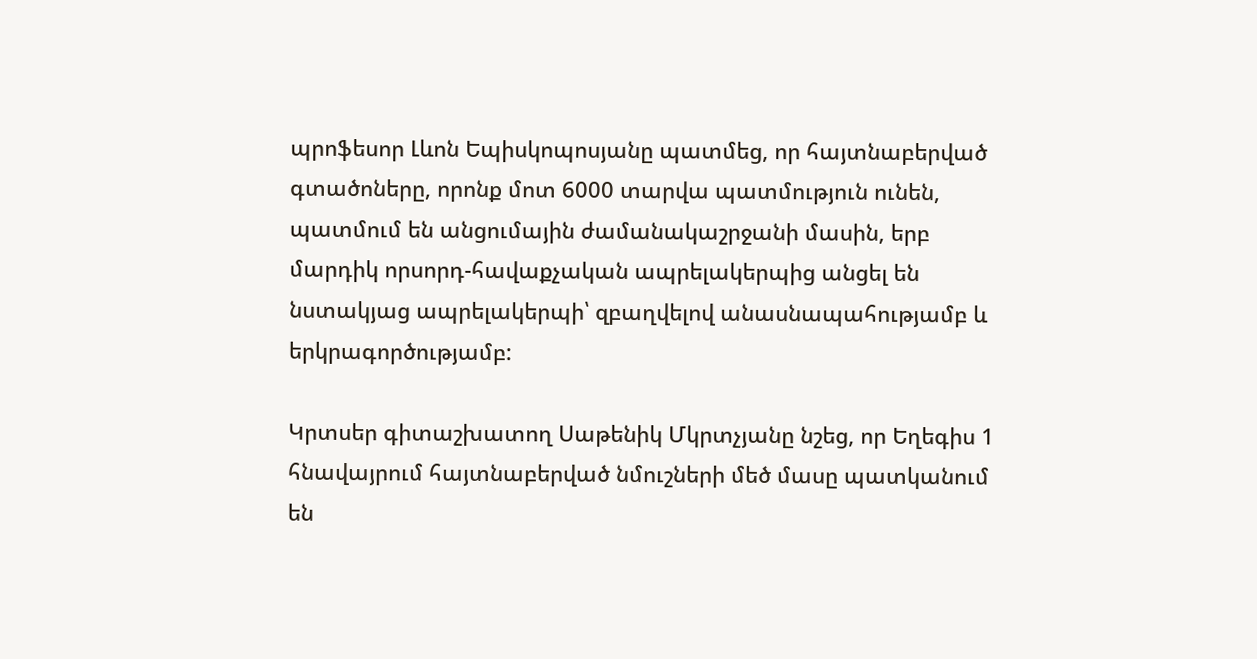պրոֆեսոր Լևոն Եպիսկոպոսյանը պատմեց, որ հայտնաբերված գտածոները, որոնք մոտ 6000 տարվա պատմություն ունեն, պատմում են անցումային ժամանակաշրջանի մասին, երբ մարդիկ որսորդ-հավաքչական ապրելակերպից անցել են նստակյաց ապրելակերպի՝ զբաղվելով անասնապահությամբ և երկրագործությամբ:

Կրտսեր գիտաշխատող Սաթենիկ Մկրտչյանը նշեց, որ Եղեգիս 1 հնավայրում հայտնաբերված նմուշների մեծ մասը պատկանում են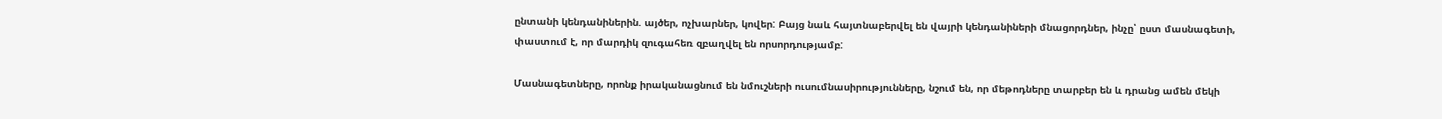ընտանի կենդանիներին. այծեր, ոչխարներ, կովեր: Բայց նաև հայտնաբերվել են վայրի կենդանիների մնացորդներ, ինչը՝ ըստ մասնագետի, փաստում է, որ մարդիկ զուգահեռ զբաղվել են որսորդությամբ:

Մասնագետները, որոնք իրականացնում են նմուշների ուսումնասիրությունները, նշում են, որ մեթոդները տարբեր են և դրանց ամեն մեկի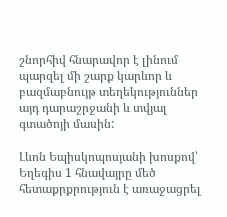շնորհիվ հնարավոր է լինում պարզել մի շարք կարևոր և բազմաբնույթ տեղեկություններ այդ դարաշրջանի և տվյալ գտածոյի մասին:

Լևոն Եպիսկոպոսյանի խոսքով՝ Եղեգիս 1 հնավայրը մեծ հետաքրքրություն է առաջացրել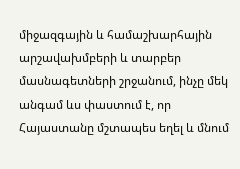միջազգային և համաշխարհային արշավախմբերի և տարբեր մասնագետների շրջանում, ինչը մեկ անգամ ևս փաստում է, որ Հայաստանը մշտապես եղել և մնում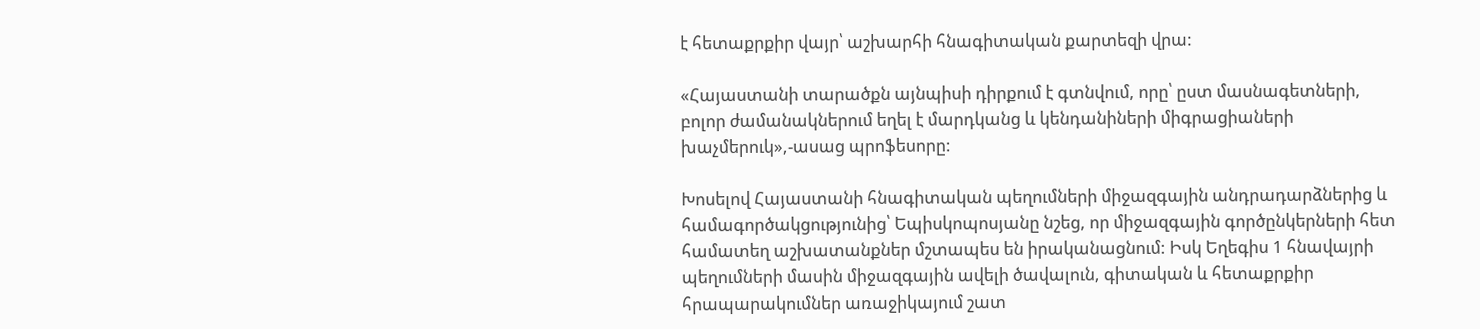է հետաքրքիր վայր՝ աշխարհի հնագիտական քարտեզի վրա:

«Հայաստանի տարածքն այնպիսի դիրքում է գտնվում, որը՝ ըստ մասնագետների, բոլոր ժամանակներում եղել է մարդկանց և կենդանիների միգրացիաների խաչմերուկ»,-ասաց պրոֆեսորը:

Խոսելով Հայաստանի հնագիտական պեղումների միջազգային անդրադարձներից և համագործակցությունից՝ Եպիսկոպոսյանը նշեց, որ միջազգային գործընկերների հետ համատեղ աշխատանքներ մշտապես են իրականացնում: Իսկ Եղեգիս 1 հնավայրի պեղումների մասին միջազգային ավելի ծավալուն, գիտական և հետաքրքիր հրապարակումներ առաջիկայում շատ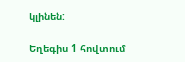կլինեն:

Եղեգիս 1 հովտում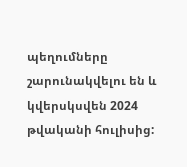պեղումները շարունակվելու են և կվերսկսվեն 2024 թվականի հուլիսից: